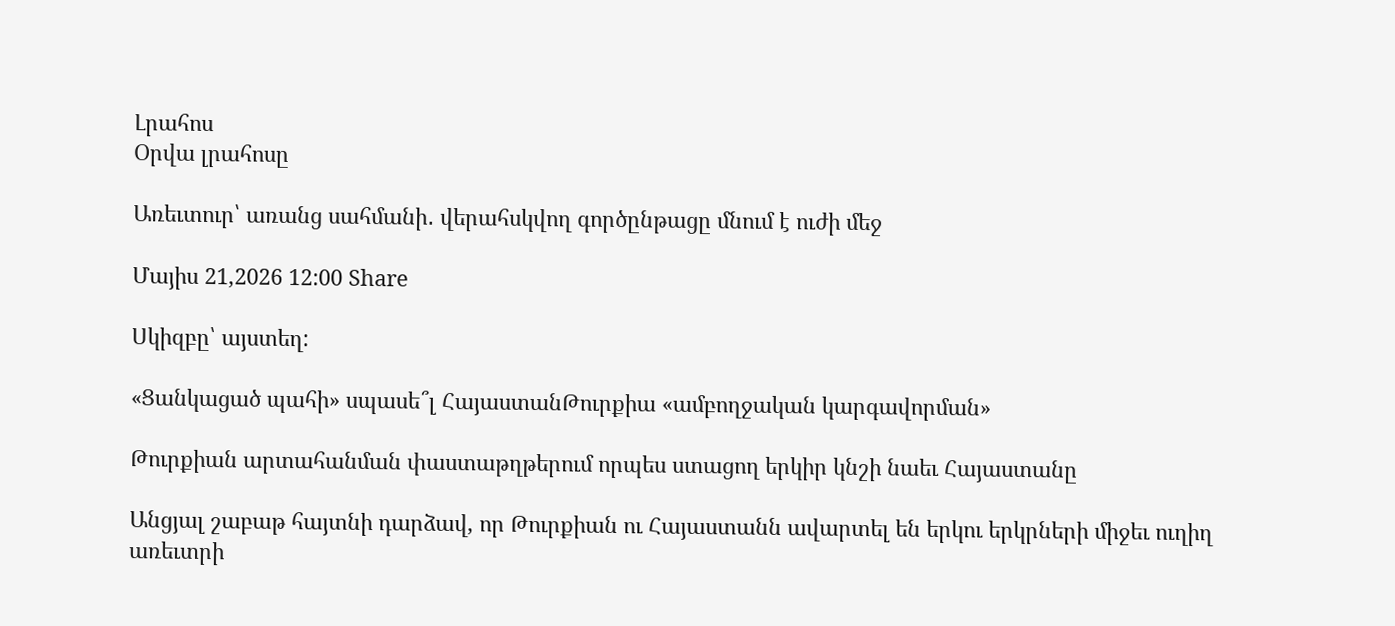Լրահոս
Օրվա լրահոսը

Առեւտուր՝ առանց սահմանի․ վերահսկվող գործընթացը մնում է ուժի մեջ

Մայիս 21,2026 12:00 Share

Սկիզբը՝ այստեղ:

«Ցանկացած պահի» սպասե՞լ ՀայաստանԹուրքիա «ամբողջական կարգավորման»

Թուրքիան արտահանման փաստաթղթերում որպես ստացող երկիր կնշի նաեւ Հայաստանը

Անցյալ շաբաթ հայտնի դարձավ, որ Թուրքիան ու Հայաստանն ավարտել են երկու երկրների միջեւ ուղիղ առեւտրի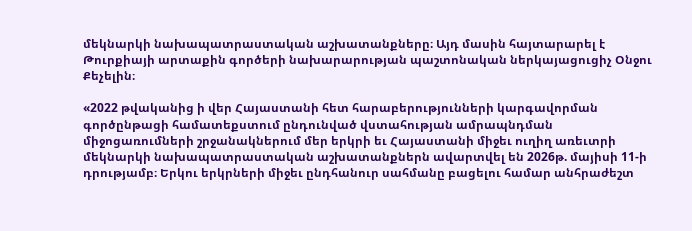մեկնարկի նախապատրաստական աշխատանքները։ Այդ մասին հայտարարել է Թուրքիայի արտաքին գործերի նախարարության պաշտոնական ներկայացուցիչ Օնջու Քեչելին։

«2022 թվականից ի վեր Հայաստանի հետ հարաբերությունների կարգավորման գործընթացի համատեքստում ընդունված վստահության ամրապնդման միջոցառումների շրջանակներում մեր երկրի եւ Հայաստանի միջեւ ուղիղ առեւտրի մեկնարկի նախապատրաստական աշխատանքներն ավարտվել են 2026թ. մայիսի 11-ի դրությամբ։ Երկու երկրների միջեւ ընդհանուր սահմանը բացելու համար անհրաժեշտ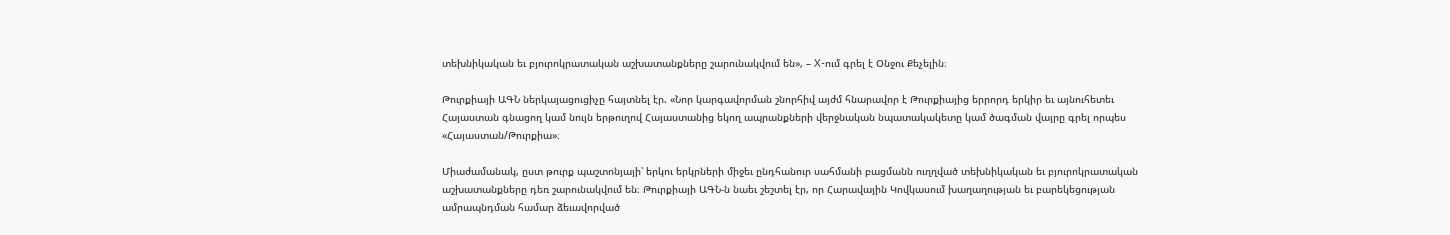տեխնիկական եւ բյուրոկրատական աշխատանքները շարունակվում են», – X-ում գրել է Օնջու Քեչելին։

Թուրքիայի ԱԳՆ ներկայացուցիչը հայտնել էր. «Նոր կարգավորման շնորհիվ այժմ հնարավոր է Թուրքիայից երրորդ երկիր եւ այնուհետեւ Հայաստան գնացող կամ նույն երթուղով Հայաստանից եկող ապրանքների վերջնական նպատակակետը կամ ծագման վայրը գրել որպես «Հայաստան/Թուրքիա»։

Միաժամանակ, ըստ թուրք պաշտոնյայի՝ երկու երկրների միջեւ ընդհանուր սահմանի բացմանն ուղղված տեխնիկական եւ բյուրոկրատական աշխատանքները դեռ շարունակվում են։ Թուրքիայի ԱԳՆ-ն նաեւ շեշտել էր, որ Հարավային Կովկասում խաղաղության եւ բարեկեցության ամրապնդման համար ձեւավորված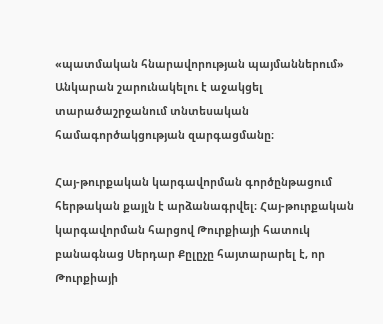«պատմական հնարավորության պայմաններում» Անկարան շարունակելու է աջակցել տարածաշրջանում տնտեսական համագործակցության զարգացմանը։

Հայ-թուրքական կարգավորման գործընթացում հերթական քայլն է արձանագրվել։ Հայ-թուրքական կարգավորման հարցով Թուրքիայի հատուկ բանագնաց Սերդար Քըլըչը հայտարարել է, որ Թուրքիայի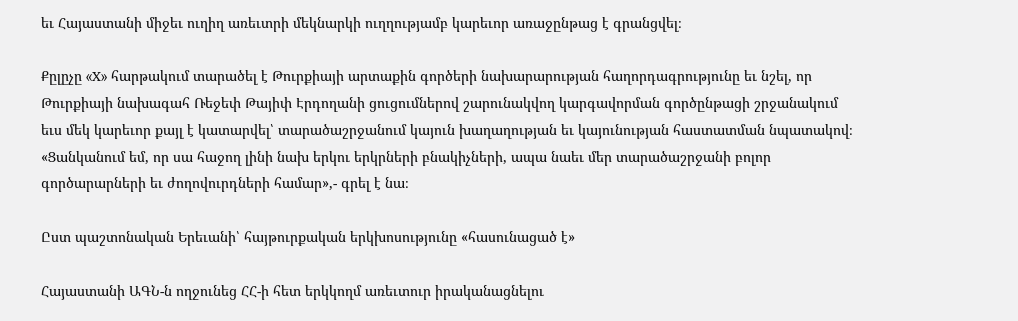եւ Հայաստանի միջեւ ուղիղ առեւտրի մեկնարկի ուղղությամբ կարեւոր առաջընթաց է գրանցվել։

Քըլըչը «X» հարթակում տարածել է Թուրքիայի արտաքին գործերի նախարարության հաղորդագրությունը եւ նշել, որ Թուրքիայի նախագահ Ռեջեփ Թայիփ Էրդողանի ցուցումներով շարունակվող կարգավորման գործընթացի շրջանակում եւս մեկ կարեւոր քայլ է կատարվել՝ տարածաշրջանում կայուն խաղաղության եւ կայունության հաստատման նպատակով։ «Ցանկանում եմ, որ սա հաջող լինի նախ երկու երկրների բնակիչների, ապա նաեւ մեր տարածաշրջանի բոլոր գործարարների եւ ժողովուրդների համար»,- գրել է նա։

Ըստ պաշտոնական Երեւանի՝ հայթուրքական երկխոսությունը «հասունացած է»

Հայաստանի ԱԳՆ-ն ողջունեց ՀՀ-ի հետ երկկողմ առեւտուր իրականացնելու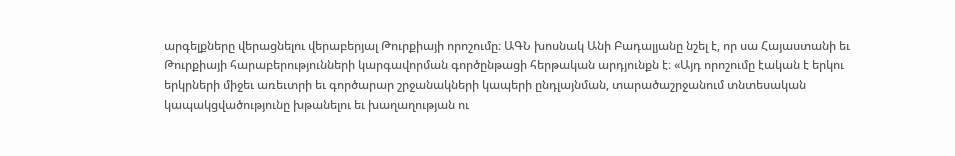արգելքները վերացնելու վերաբերյալ Թուրքիայի որոշումը։ ԱԳՆ խոսնակ Անի Բադալյանը նշել է, որ սա Հայաստանի եւ Թուրքիայի հարաբերությունների կարգավորման գործընթացի հերթական արդյունքն է։ «Այդ որոշումը էական է երկու երկրների միջեւ առեւտրի եւ գործարար շրջանակների կապերի ընդլայնման, տարածաշրջանում տնտեսական կապակցվածությունը խթանելու եւ խաղաղության ու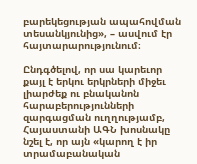բարեկեցության ապահովման տեսանկյունից», – ասվում էր հայտարարությունում։

Ընդգծելով, որ սա կարեւոր քայլ է երկու երկրների միջեւ լիարժեք ու բնականոն հարաբերությունների զարգացման ուղղությամբ, Հայաստանի ԱԳՆ խոսնակը նշել է, որ այն «կարող է իր տրամաբանական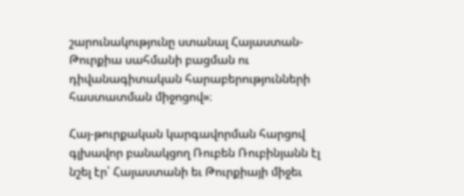շարունակությունը ստանալ Հայաստան-Թուրքիա սահմանի բացման ու դիվանագիտական հարաբերությունների հաստատման միջոցով»։

Հայ-թուրքական կարգավորման հարցով գլխավոր բանակցող Ռուբեն Ռուբինյանն էլ նշել էր՝ Հայաստանի եւ Թուրքիայի միջեւ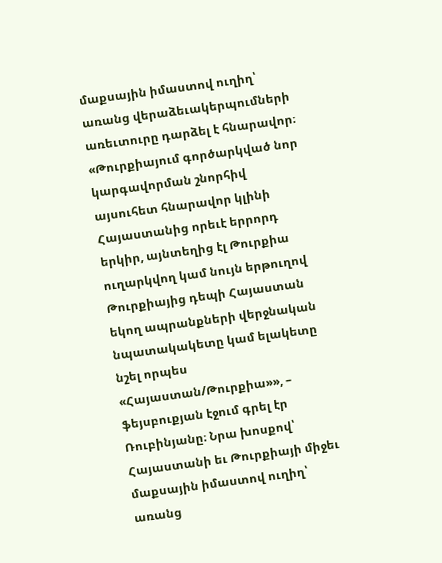մաքսային իմաստով ուղիղ՝ առանց վերաձեւակերպումների առեւտուրը դարձել է հնարավոր։ «Թուրքիայում գործարկված նոր կարգավորման շնորհիվ այսուհետ հնարավոր կլինի Հայաստանից որեւէ երրորդ երկիր, այնտեղից էլ Թուրքիա ուղարկվող կամ նույն երթուղով Թուրքիայից դեպի Հայաստան եկող ապրանքների վերջնական նպատակակետը կամ ելակետը նշել որպես «Հայաստան/Թուրքիա»», – ֆեյսբուքյան էջում գրել էր Ռուբինյանը։ Նրա խոսքով՝ Հայաստանի եւ Թուրքիայի միջեւ մաքսային իմաստով ուղիղ՝ առանց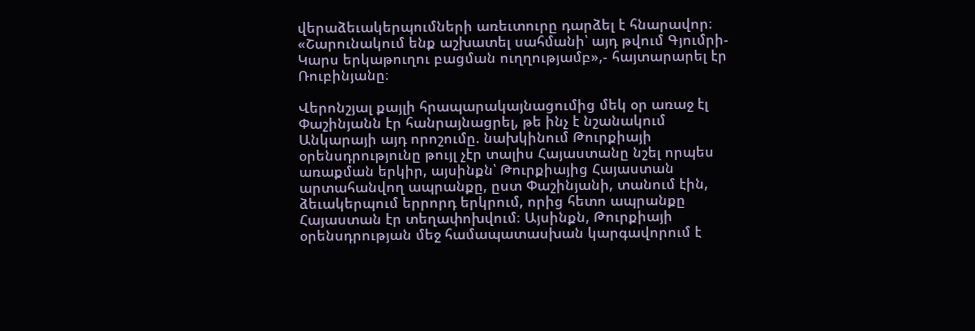վերաձեւակերպումների առեւտուրը դարձել է հնարավոր։ «Շարունակում ենք աշխատել սահմանի՝ այդ թվում Գյումրի-Կարս երկաթուղու բացման ուղղությամբ»,- հայտարարել էր Ռուբինյանը։

Վերոնշյալ քայլի հրապարակայնացումից մեկ օր առաջ էլ Փաշինյանն էր հանրայնացրել, թե ինչ է նշանակում Անկարայի այդ որոշումը. նախկինում Թուրքիայի օրենսդրությունը թույլ չէր տալիս Հայաստանը նշել որպես առաքման երկիր, այսինքն՝ Թուրքիայից Հայաստան արտահանվող ապրանքը, ըստ Փաշինյանի, տանում էին, ձեւակերպում երրորդ երկրում, որից հետո ապրանքը Հայաստան էր տեղափոխվում։ Այսինքն, Թուրքիայի օրենսդրության մեջ համապատասխան կարգավորում է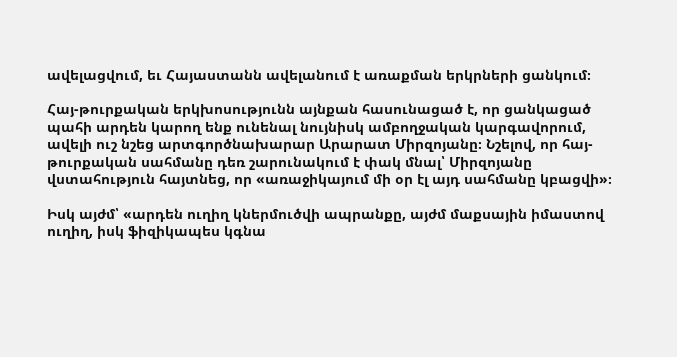ավելացվում, եւ Հայաստանն ավելանում է առաքման երկրների ցանկում։

Հայ-թուրքական երկխոսությունն այնքան հասունացած է, որ ցանկացած պահի արդեն կարող ենք ունենալ նույնիսկ ամբողջական կարգավորում, ավելի ուշ նշեց արտգործնախարար Արարատ Միրզոյանը։ Նշելով, որ հայ-թուրքական սահմանը դեռ շարունակում է փակ մնալ՝ Միրզոյանը վստահություն հայտնեց, որ «առաջիկայում մի օր էլ այդ սահմանը կբացվի»։

Իսկ այժմ՝ «արդեն ուղիղ կներմուծվի ապրանքը, այժմ մաքսային իմաստով ուղիղ, իսկ ֆիզիկապես կգնա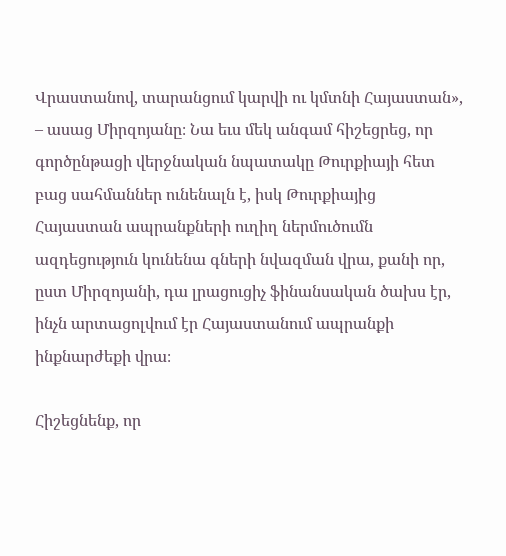Վրաստանով, տարանցում կարվի ու կմտնի Հայաստան», – ասաց Միրզոյանը։ Նա եւս մեկ անգամ հիշեցրեց, որ գործընթացի վերջնական նպատակը Թուրքիայի հետ բաց սահմաններ ունենալն է, իսկ Թուրքիայից Հայաստան ապրանքների ուղիղ ներմուծումն ազդեցություն կունենա գների նվազման վրա, քանի որ, ըստ Միրզոյանի, դա լրացուցիչ ֆինանսական ծախս էր, ինչն արտացոլվում էր Հայաստանում ապրանքի ինքնարժեքի վրա։

Հիշեցնենք, որ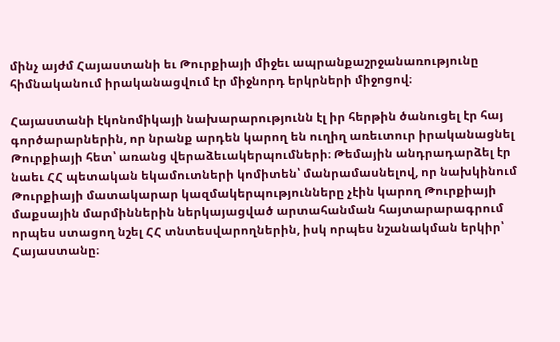մինչ այժմ Հայաստանի եւ Թուրքիայի միջեւ ապրանքաշրջանառությունը հիմնականում իրականացվում էր միջնորդ երկրների միջոցով։

Հայաստանի էկոնոմիկայի նախարարությունն էլ իր հերթին ծանուցել էր հայ գործարարներին, որ նրանք արդեն կարող են ուղիղ առեւտուր իրականացնել Թուրքիայի հետ՝ առանց վերաձեւակերպումների։ Թեմային անդրադարձել էր նաեւ ՀՀ պետական եկամուտների կոմիտեն՝ մանրամասնելով, որ նախկինում Թուրքիայի մատակարար կազմակերպությունները չէին կարող Թուրքիայի մաքսային մարմիններին ներկայացված արտահանման հայտարարագրում որպես ստացող նշել ՀՀ տնտեսվարողներին, իսկ որպես նշանակման երկիր՝ Հայաստանը։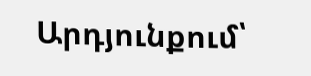Արդյունքում՝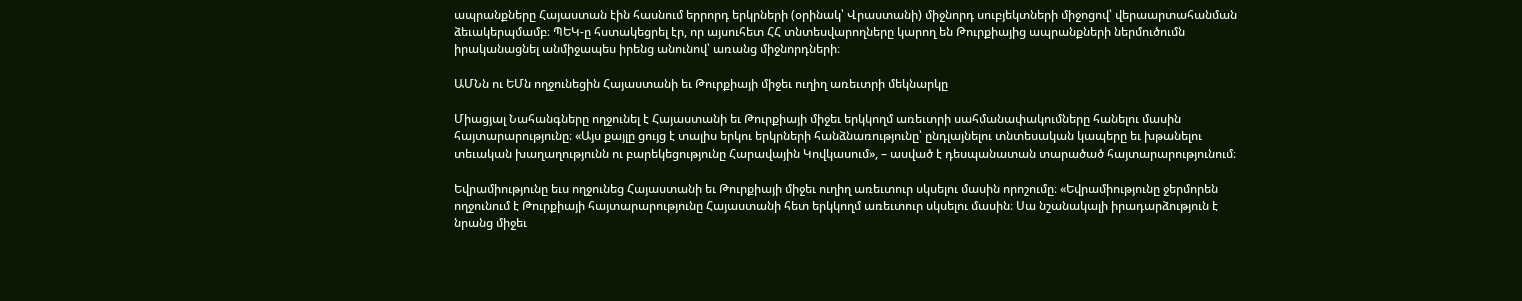ապրանքները Հայաստան էին հասնում երրորդ երկրների (օրինակ՝ Վրաստանի) միջնորդ սուբյեկտների միջոցով՝ վերաարտահանման ձեւակերպմամբ։ ՊԵԿ-ը հստակեցրել էր, որ այսուհետ ՀՀ տնտեսվարողները կարող են Թուրքիայից ապրանքների ներմուծումն իրականացնել անմիջապես իրենց անունով՝ առանց միջնորդների։

ԱՄՆն ու ԵՄն ողջունեցին Հայաստանի եւ Թուրքիայի միջեւ ուղիղ առեւտրի մեկնարկը

Միացյալ Նահանգները ողջունել է Հայաստանի եւ Թուրքիայի միջեւ երկկողմ առեւտրի սահմանափակումները հանելու մասին հայտարարությունը։ «Այս քայլը ցույց է տալիս երկու երկրների հանձնառությունը՝ ընդլայնելու տնտեսական կապերը եւ խթանելու տեւական խաղաղությունն ու բարեկեցությունը Հարավային Կովկասում», – ասված է դեսպանատան տարածած հայտարարությունում։

Եվրամիությունը եւս ողջունեց Հայաստանի եւ Թուրքիայի միջեւ ուղիղ առեւտուր սկսելու մասին որոշումը։ «Եվրամիությունը ջերմորեն ողջունում է Թուրքիայի հայտարարությունը Հայաստանի հետ երկկողմ առեւտուր սկսելու մասին։ Սա նշանակալի իրադարձություն է նրանց միջեւ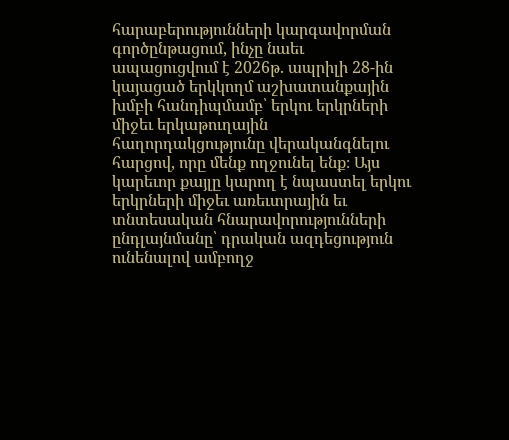հարաբերությունների կարգավորման գործընթացում, ինչը նաեւ ապացուցվում է 2026թ. ապրիլի 28-ին կայացած երկկողմ աշխատանքային խմբի հանդիպմամբ՝ երկու երկրների միջեւ երկաթուղային հաղորդակցությունը վերականգնելու հարցով, որը մենք ողջունել ենք։ Այս կարեւոր քայլը կարող է նպաստել երկու երկրների միջեւ առեւտրային եւ տնտեսական հնարավորությունների ընդլայնմանը՝ դրական ազդեցություն ունենալով ամբողջ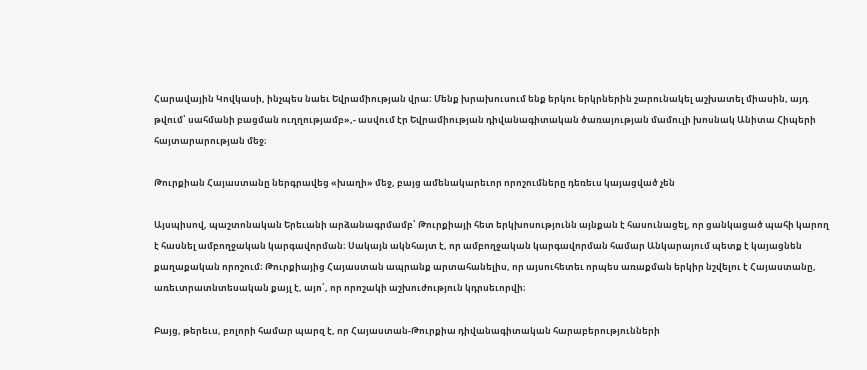Հարավային Կովկասի, ինչպես նաեւ Եվրամիության վրա։ Մենք խրախուսում ենք երկու երկրներին շարունակել աշխատել միասին, այդ թվում՝ սահմանի բացման ուղղությամբ»,- ասվում էր Եվրամիության դիվանագիտական ծառայության մամուլի խոսնակ Անիտա Հիպերի հայտարարության մեջ։

Թուրքիան Հայաստանը ներգրավեց «խաղի» մեջ, բայց ամենակարեւոր որոշումները դեռեւս կայացված չեն

Այսպիսով, պաշտոնական Երեւանի արձանագրմամբ՝ Թուրքիայի հետ երկխոսությունն այնքան է հասունացել, որ ցանկացած պահի կարող է հասնել ամբողջական կարգավորման։ Սակայն ակնհայտ է, որ ամբողջական կարգավորման համար Անկարայում պետք է կայացնեն քաղաքական որոշում։ Թուրքիայից Հայաստան ապրանք արտահանելիս, որ այսուհետեւ որպես առաքման երկիր նշվելու է Հայաստանը, առեւտրատնտեսական քայլ է, այո՛, որ որոշակի աշխուժություն կդրսեւորվի։

Բայց, թերեւս, բոլորի համար պարզ է, որ Հայաստան-Թուրքիա դիվանագիտական հարաբերությունների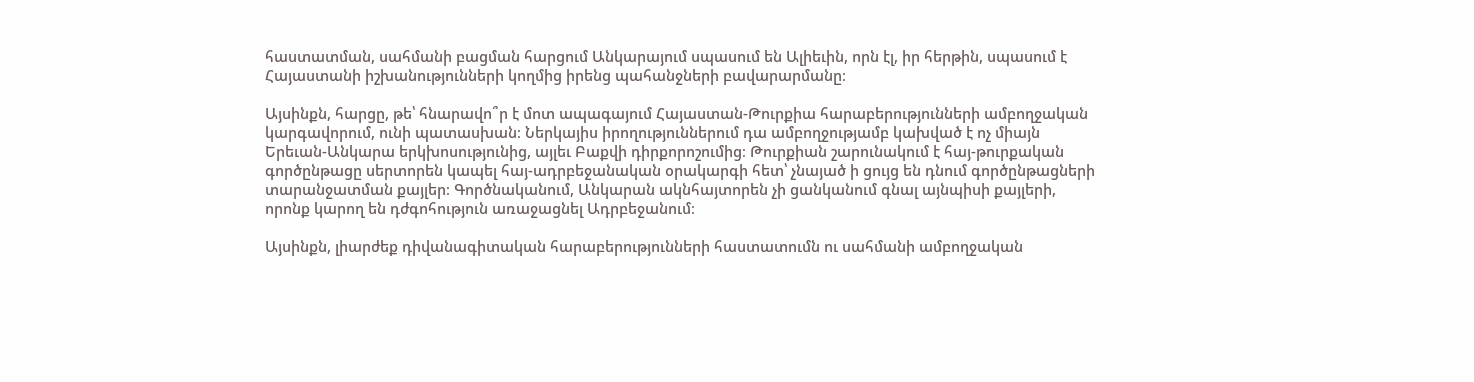հաստատման, սահմանի բացման հարցում Անկարայում սպասում են Ալիեւին, որն էլ, իր հերթին, սպասում է Հայաստանի իշխանությունների կողմից իրենց պահանջների բավարարմանը։

Այսինքն, հարցը, թե՝ հնարավո՞ր է մոտ ապագայում Հայաստան-Թուրքիա հարաբերությունների ամբողջական կարգավորում, ունի պատասխան։ Ներկայիս իրողություններում դա ամբողջությամբ կախված է ոչ միայն Երեւան-Անկարա երկխոսությունից, այլեւ Բաքվի դիրքորոշումից։ Թուրքիան շարունակում է հայ-թուրքական գործընթացը սերտորեն կապել հայ-ադրբեջանական օրակարգի հետ՝ չնայած ի ցույց են դնում գործընթացների տարանջատման քայլեր։ Գործնականում, Անկարան ակնհայտորեն չի ցանկանում գնալ այնպիսի քայլերի, որոնք կարող են դժգոհություն առաջացնել Ադրբեջանում։

Այսինքն, լիարժեք դիվանագիտական հարաբերությունների հաստատումն ու սահմանի ամբողջական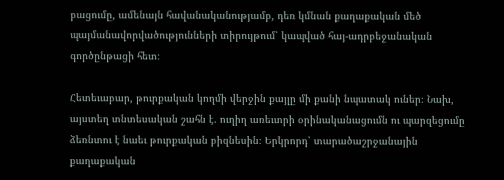բացումը, ամենայն հավանականությամբ, դեռ կմնան քաղաքական մեծ պայմանավորվածությունների տիրույթում՝ կապված հայ-ադրբեջանական գործընթացի հետ։

Հետեւաբար, թուրքական կողմի վերջին քայլը մի քանի նպատակ ուներ։ Նախ, այստեղ տնտեսական շահն է. ուղիղ առեւտրի օրինականացումն ու պարզեցումը ձեռնտու է նաեւ թուրքական բիզնեսին։ Երկրորդ՝ տարածաշրջանային քաղաքական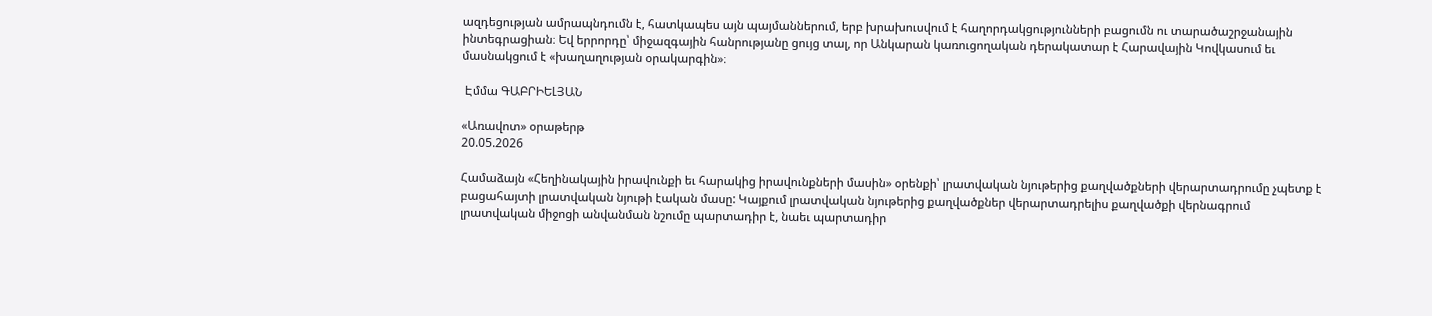ազդեցության ամրապնդումն է, հատկապես այն պայմաններում, երբ խրախուսվում է հաղորդակցությունների բացումն ու տարածաշրջանային ինտեգրացիան։ Եվ երրորդը՝ միջազգային հանրությանը ցույց տալ, որ Անկարան կառուցողական դերակատար է Հարավային Կովկասում եւ մասնակցում է «խաղաղության օրակարգին»։

 Էմմա ԳԱԲՐԻԵԼՅԱՆ

«Առավոտ» օրաթերթ
20.05.2026

Համաձայն «Հեղինակային իրավունքի եւ հարակից իրավունքների մասին» օրենքի՝ լրատվական նյութերից քաղվածքների վերարտադրումը չպետք է բացահայտի լրատվական նյութի էական մասը: Կայքում լրատվական նյութերից քաղվածքներ վերարտադրելիս քաղվածքի վերնագրում լրատվական միջոցի անվանման նշումը պարտադիր է, նաեւ պարտադիր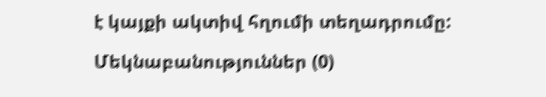է կայքի ակտիվ հղումի տեղադրումը:

Մեկնաբանություններ (0)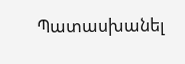Պատասխանել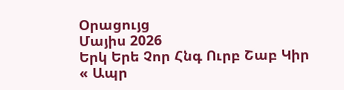Օրացույց
Մայիս 2026
Երկ Երե Չոր Հնգ Ուրբ Շաբ Կիր
« Ապր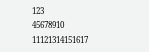123
45678910
11121314151617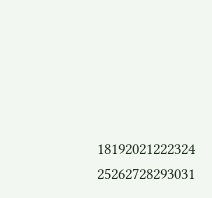18192021222324
25262728293031